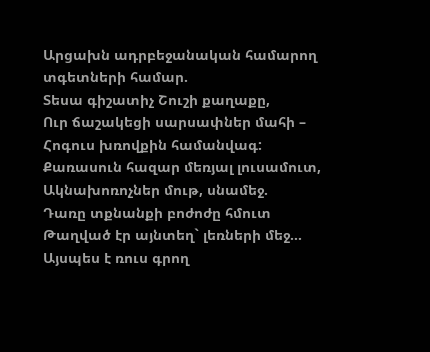Արցախն ադրբեջանական համարող տգետների համար.
Տեսա գիշատիչ Շուշի քաղաքը,
Ուր ճաշակեցի սարսափներ մահի –
Հոգուս խռովքին համանվագ:
Քառասուն հազար մեռյալ լուսամուտ,
Ակնախոռոչներ մութ, սնամեջ.
Դառը տքնանքի բոժոժը հմուտ
Թաղված էր այնտեղ` լեռների մեջ…
Այսպես է ռուս գրող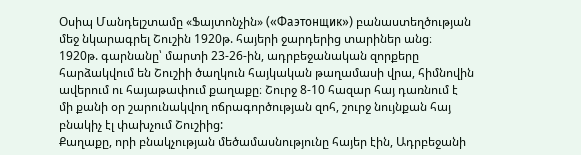Օսիպ Մանդելշտամը «Ֆայտոնչին» («Фаэтонщик») բանաստեղծության մեջ նկարագրել Շուշին 1920թ. հայերի ջարդերից տարիներ անց։
1920թ. գարնանը՝ մարտի 23-26-ին, ադրբեջանական զորքերը հարձակվում են Շուշիի ծաղկուն հայկական թաղամասի վրա, հիմնովին ավերում ու հայաթափում քաղաքը։ Շուրջ 8-10 հազար հայ դառնում է մի քանի օր շարունակվող ոճրագործության զոհ, շուրջ նույնքան հայ բնակիչ էլ փախչում Շուշիից:
Քաղաքը, որի բնակչության մեծամասնությունը հայեր էին, Ադրբեջանի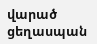վարած ցեղասպան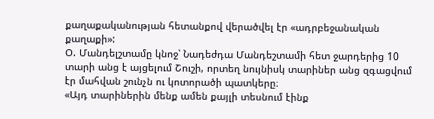քաղաքականության հետանքով վերածվել էր «ադրբեջանական քաղաքի»:
Օ. Մանդելշտամը կնոջ՝ Նադեժդա Մանդեշտամի հետ ջարդերից 10 տարի անց է այցելում Շուշի, որտեղ նույնիսկ տարիներ անց զգացվում էր մահվան շունչն ու կոտորածի պատկերը։
«Այդ տարիներին մենք ամեն քայլի տեսնում էինք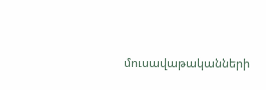մուսավաթականների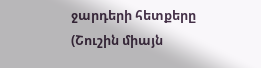ջարդերի հետքերը (Շուշին միայն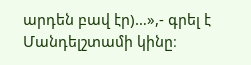արդեն բավ էր)…»,- գրել է Մանդելշտամի կինը։